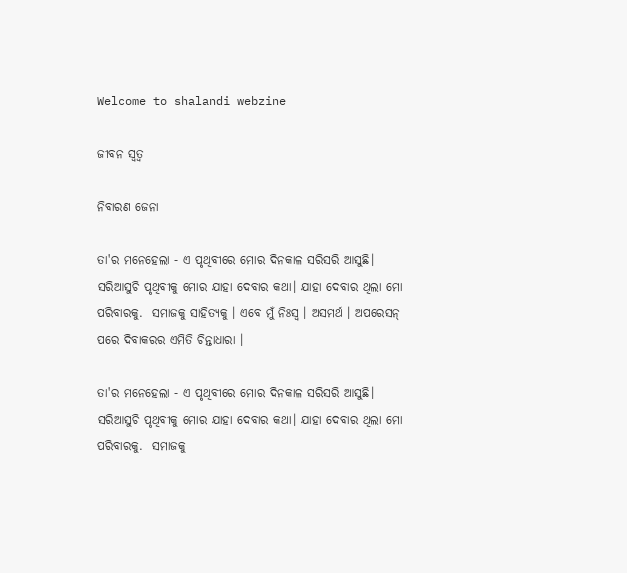Welcome to shalandi webzine

ଜୀବନ ସ୍ଵତ୍ଵ

ନିବାରଣ ଜେନା

ତା'ର ମନେହେଲା - ଏ ପୃଥିବୀରେ ମୋର ଦିନକାଳ ସରିସରି ଆସୁଛି। ସରିଆସୁଚି ପୃଥିବୀକୁ ମୋର ଯାହା ଦେବାର କଥା। ଯାହା ଦେବାର ଥିଲା ମୋ ପରିବାରକୁ.  ସମାଜକୁ ସାହିତ୍ୟକୁ । ଏବେ ମୁଁ ନିଃସ୍ଵ । ଅସମର୍ଥ । ଅପରେସନ୍‌ ପରେ ଦିବାକରର ଏମିତି ଚିନ୍ତାଧାରା ।

ତା'ର ମନେହେଲା - ଏ ପୃଥିବୀରେ ମୋର ଦିନକାଳ ସରିସରି ଆସୁଛି। ସରିଆସୁଚି ପୃଥିବୀକୁ ମୋର ଯାହା ଦେବାର କଥା। ଯାହା ଦେବାର ଥିଲା ମୋ ପରିବାରକୁ.  ସମାଜକୁ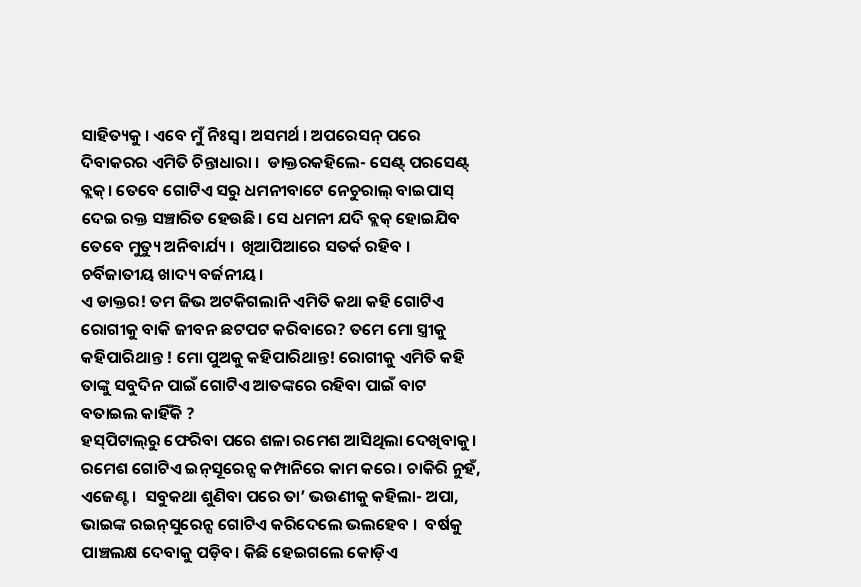ସାହିତ୍ୟକୁ । ଏବେ ମୁଁ ନିଃସ୍ଵ । ଅସମର୍ଥ । ଅପରେସନ୍‌ ପରେ ଦିବାକରର ଏମିତି ଚିନ୍ତାଧାରା ।  ଡାକ୍ତରକହିଲେ- ସେଣ୍ଟ୍‌ ପରସେଣ୍ଟ୍‌ ବ୍ଲକ୍‌। ତେବେ ଗୋଟିଏ ସରୁ ଧମନୀବାଟେ ନେଚୁରାଲ୍‌ ବାଇପାସ୍‌ ଦେଇ ରକ୍ତ ସଞ୍ଚାରିତ ହେଉଛି। ସେ ଧମନୀ ଯଦି ବ୍ଲକ୍‌ ହୋଇଯିବ ତେବେ ମୁତ୍ୟୁ ଅନିବାର୍ଯ୍ୟ ।  ଖିଆପିଆରେ ସତର୍କ ରହିବ ।   ଚର୍ବିଜାତୀୟ ଖାଦ୍ୟ ବର୍ଜନୀୟ।
ଏ ଡାକ୍ତର! ତମ ଜିଭ ଅଟକିଗଲାନି ଏମିତି କଥା କହି ଗୋଟିଏ ରୋଗୀକୁ ବାକି ଜୀବନ ଛଟପଟ କରିବାରେ? ତମେ ମୋ ସ୍ତ୍ରୀକୁ କହିପାରିଥାନ୍ତ ! ମୋ ପୁଅକୁ କହିପାରିଥାନ୍ତ! ରୋଗୀକୁ ଏମିତି କହି ତାଙ୍କୁ ସବୁଦିନ ପାଇଁ ଗୋଟିଏ ଆତଙ୍କରେ ରହିବା ପାଇଁ ବାଟ ବତାଇଲ କାହିଁକି ?
ହସ୍‌ପିଟାଲ୍‌ରୁ ଫେରିବା ପରେ ଶଳା ରମେଶ ଆସିଥିଲା ଦେଖିବାକୁ। ରମେଶ ଗୋଟିଏ ଇନ୍‌ସୂରେନ୍ସ କମ୍ପାନିରେ କାମ କରେ। ଚାକିରି ନୁହଁ, ଏଜେଣ୍ଟ ।  ସବୁକଥା ଶୁଣିବା ପରେ ତା’ ଭଉଣୀକୁ କହିଲା- ଅପା, ଭାଇଙ୍କ ରଇନ୍‌ସୁରେନ୍ସ ଗୋଟିଏ କରିଦେଲେ ଭଲହେବ ।  ବର୍ଷକୁ ପାଞ୍ଚଲକ୍ଷ ଦେବାକୁ ପଡ଼ିବ। କିଛି ହେଇଗଲେ କୋଡ଼ିଏ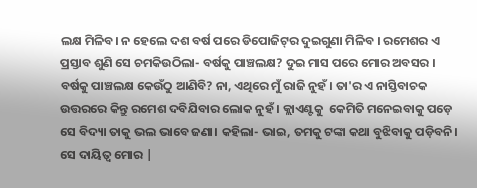ଲକ୍ଷ ମିଳିବ। ନ ହେଲେ ଦଶ ବର୍ଷ ପରେ ଡିପୋଜିଟ୍‌ର ଦୁଇଗୁଣା ମିଳିବ । ରମେଶର ଏ ପ୍ରସ୍ତାବ ଶୁଣି ସେ ଚମକିଉଠିଲା- ବର୍ଷକୁ ପାଞ୍ଚଲକ୍ଷ? ଦୁଇ ମାସ ପରେ ମୋର ଅବସର । ବର୍ଷକୁ ପାଞ୍ଚଲକ୍ଷ କେଉଁଠୁ ଆଣିବି? ନା, ଏଥିରେ ମୁଁ ରାଜି ନୁହଁ । ତା'ର ଏ ନାସ୍ତିବାଚକ ଉତ୍ତରରେ କିନ୍ତୁ ରମେଶ ଦବିଯିବାର ଲୋକ ନୁହଁ । କ୍ଲାଏଣ୍ଟକୁ  କେମିତି ମନେଇବାକୁ ପଡ଼େ ସେ ବିଦ୍ୟା ତାକୁ ଭଲ ଭାବେ ଜଣା। କହିଲା- ଭାଇ, ତମକୁ ଟଙ୍କା କଥା ବୁଝିବାକୁ ପଡ଼ିବନି। ସେ ଦାୟିତ୍ଵ ମୋର |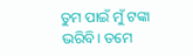ତୁମ ପାଇଁ ମୁଁ ଟଙ୍କା ଭରିବି। ତମେ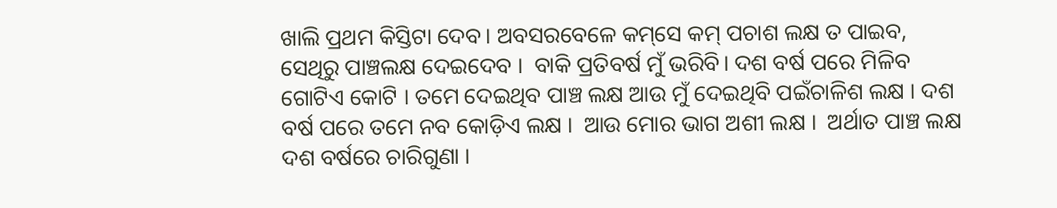ଖାଲି ପ୍ରଥମ କିସ୍ତିଟା ଦେବ। ଅବସରବେଳେ କମ୍‌ସେ କମ୍‌ ପଚାଶ ଲକ୍ଷ ତ ପାଇବ, ସେଥିରୁ ପାଞ୍ଚଲକ୍ଷ ଦେଇଦେବ ।  ବାକି ପ୍ରତିବର୍ଷ ମୁଁ ଭରିବି। ଦଶ ବର୍ଷ ପରେ ମିଳିବ ଗୋଟିଏ କୋଟି । ତମେ ଦେଇଥିବ ପାଞ୍ଚ ଲକ୍ଷ ଆଉ ମୁଁ ଦେଇଥିବି ପଇଁଚାଳିଶ ଲକ୍ଷ । ଦଶ ବର୍ଷ ପରେ ତମେ ନବ କୋଡ଼ିଏ ଲକ୍ଷ ।  ଆଉ ମୋର ଭାଗ ଅଶୀ ଲକ୍ଷ ।  ଅର୍ଥାତ ପାଞ୍ଚ ଲକ୍ଷ ଦଶ ବର୍ଷରେ ଚାରିଗୁଣା ।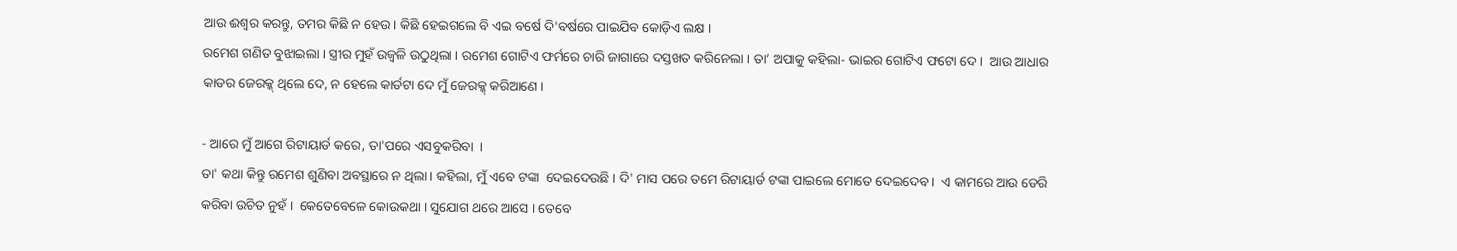ଆଉ ଈଶ୍ବର କରନ୍ତୁ, ତମର କିଛି ନ ହେଉ। କିଛି ହେଇଗଲେ ବି ଏଇ ବର୍ଷେ ଦି'ବର୍ଷରେ ପାଇଯିବ କୋଡ଼ିଏ ଲକ୍ଷ ।
ରମେଶ ଗଣିତ ବୁଝାଇଲା । ସ୍ତ୍ରୀର ମୁହଁ ଉଜ୍ଵଳି ଉଠୁଥିଲା । ରମେଶ ଗୋଟିଏ ଫର୍ମରେ ଚାରି ଜାଗାରେ ଦସ୍ତଖତ କରିନେଲା । ତା’ ଅପାକୁ କହିଲା- ଭାଇର ଗୋଟିଏ ଫଟୋ ଦେ ।  ଆଉ ଆଧାର କାଡର ଜେରକ୍କ୍‌ ଥିଲେ ଦେ, ନ ହେଲେ କାର୍ଡଟା ଦେ ମୁଁ ଜେରକ୍କ୍‌ କରିଆଣେ ।

- ଆରେ ମୁଁ ଆଗେ ରିଟାୟାର୍ଡ କରେ, ତା'ପରେ ଏସବୁକରିବା  ।
ତା' କଥା କିନ୍ତୁ ରମେଶ ଶୁଣିବା ଅବସ୍ଥାରେ ନ ଥିଲା। କହିଲା, ମୁଁ ଏବେ ଟଙ୍କା  ଦେଇଦେଉଛି । ଦି' ମାସ ପରେ ତମେ ରିଟାୟାର୍ଡ ଟଙ୍କା ପାଇଲେ ମୋତେ ଦେଇଦେବ ।  ଏ କାମରେ ଆଉ ଡେରି କରିବା ଉଚିତ ନୁହଁ ।  କେତେବେଳେ କୋଉକଥା । ସୁଯୋଗ ଥରେ ଆସେ । ତେବେ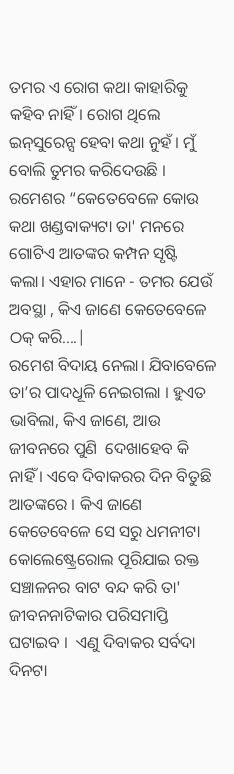ତମର ଏ ରୋଗ କଥା କାହାରିକୁ  କହିବ ନାହିଁ। ରୋଗ ଥିଲେ ଇନ୍‌ସୁରେନ୍ସ ହେବା କଥା ନୁହଁ । ମୁଁ ବୋଲି ତୁମର କରିଦେଉଛି । ରମେଶର “କେତେବେଳେ କୋଉ କଥା ଖଣ୍ଡବାକ୍ୟଟା ତା' ମନରେ ଗୋଟିଏ ଆତଙ୍କର କମ୍ପନ ସୃଷ୍ଟି  କଲା। ଏହାର ମାନେ - ତମର ଯେଉଁ ଅବସ୍ଥା , କିଏ ଜାଣେ କେତେବେଳେ ଠକ୍‌ କରି....|
ରମେଶ ବିଦାୟ ନେଲା। ଯିବାବେଳେ ତା’ର ପାଦଧୂଳି ନେଇଗଲା । ହୁଏତ ଭାବିଲା, କିଏ ଜାଣେ, ଆଉ ଜୀବନରେ ପୁଣି  ଦେଖାହେବ କି ନାହିଁ । ଏବେ ଦିବାକରର ଦିନ ବିତୁଛି ଆତଙ୍କରେ । କିଏ ଜାଣେ କେତେବେଳେ ସେ ସରୁ ଧମନୀଟା କୋଲେଷ୍ଟ୍ରେରୋଲ ‌ପୂରିଯାଇ ରକ୍ତ ସଞ୍ଚାଳନର ବାଟ ବନ୍ଦ କରି ତା' ଜୀବନନାଟିକାର ପରିସମାପ୍ତି ଘଟାଇବ ।  ଏଣୁ ଦିବାକର ସର୍ବଦା ଦିନଟା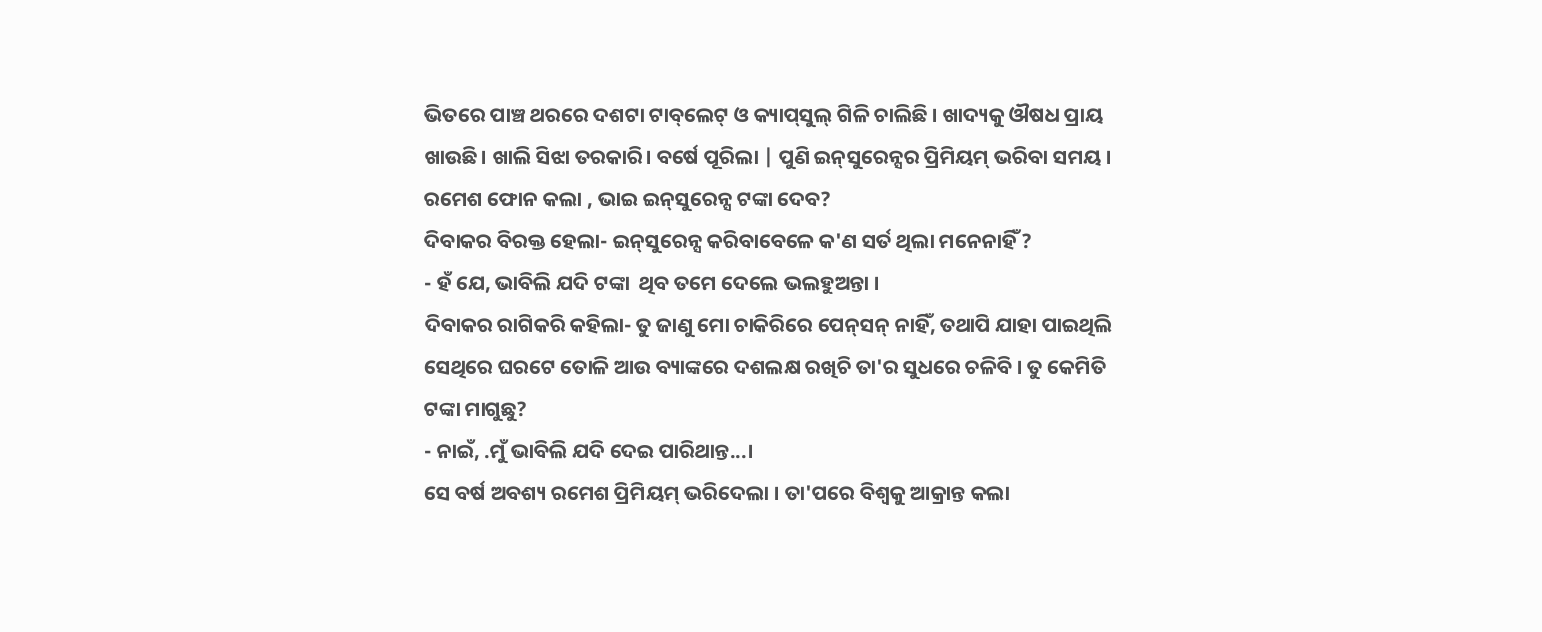ଭିତରେ ପାଞ୍ଚ ଥରରେ ଦଶଟା ଟାବ୍‌ଲେଟ୍‌ ଓ କ୍ୟାପ୍‌ସୁଲ୍‌ ଗିଳି ଚାଲିଛି । ଖାଦ୍ୟକୁ ଔଷଧ ପ୍ରାୟ ଖାଉଛି। ଖାଲି ସିଝା ତରକାରି। ବର୍ଷେ ପୂରିଲା | ପୁଣି ଇନ୍‌ସୁରେନ୍ସର ପ୍ରିମିୟମ୍‌ ଭରିବା ସମୟ । ରମେଶ ଫୋନ କଲା , ଭାଇ ଇନ୍‌ସୁରେନ୍ସ ଟଙ୍କା ଦେବ?
ଦିବାକର ବିରକ୍ତ ହେଲା- ଇନ୍‌ସୁରେନ୍ସ କରିବାବେଳେ କ'ଣ ସର୍ତ ଥିଲା ମନେନାହିଁ ?
- ହଁ ଯେ, ଭାବିଲି ଯଦି ଟଙ୍କା  ଥିବ ତମେ ଦେଲେ ଭଲହୁଅନ୍ତା ।
ଦିବାକର ରାଗିକରି କହିଲା- ତୁ ଜାଣୁ ମୋ ଚାକିରିରେ ପେନ୍‌ସନ୍‌ ନାହିଁ, ତଥାପି ଯାହା ପାଇଥିଲି ସେଥିରେ ଘରଟେ ତୋଳି ଆଉ ବ୍ୟାଙ୍କରେ ଦଶଲକ୍ଷ ରଖିଚି ତା'ର ସୁଧରେ ଚଳିବି । ତୁ କେମିତି ଟଙ୍କା ମାଗୁଛୁ?
- ନାଇଁ, .ମୁଁ ଭାବିଲି ଯଦି ଦେଇ ପାରିଥାନ୍ତ...।
ସେ ବର୍ଷ ଅବଶ୍ୟ ରମେଶ ପ୍ରିମିୟମ୍‌ ଭରିଦେଲା । ତା'ପରେ ବିଶ୍ବକୁ ଆକ୍ରାନ୍ତ କଲା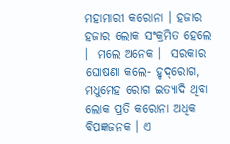ମହାମାରୀ କରୋନା । ହଜାର ହଜାର ଲୋକ ସଂକ୍ରମିତ ହେଲେ ।  ମଲେ ଅନେକ ।  ସରକାର ଘୋଷଣା କଲେ- ହୃଦ୍‌ରୋଗ, ମଧୁମେହ ରୋଗ ଇତ୍ୟାଦି ଥିବା ଲୋକ ପ୍ରତି କରୋନା ଅଧିକ ବିପଜ୍ଞଜନକ । ଏ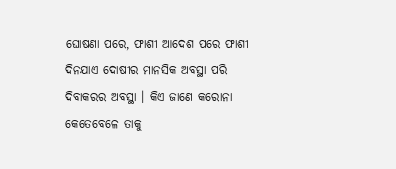ଘୋଷଣା ପରେ, ଫାଶୀ ଆଦେଶ ପରେ ଫାଶୀ ଦିନଯାଏ ଦୋଷୀର ମାନସିକ ଅବସ୍ଥା ପରି ଦିବାକରର ଅବସ୍ଥା । କିଏ ଜାଣେ କରୋନା କେତେବେଳେ ତାକୁ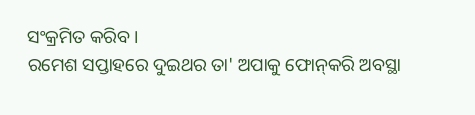ସଂକ୍ରମିତ କରିବ ।
ରମେଶ ସପ୍ତାହରେ ଦୁଇଥର ତା' ଅପାକୁ ଫୋନ୍‌କରି ଅବସ୍ଥା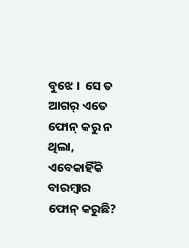ବୁଝେ ।  ସେ ତ ଆଗର୍‌ ଏତେ ଫୋନ୍‌ କରୁ ନ ଥିଲା, ଏବେକାହିଁକି ବାରମ୍ବାର ଫୋନ୍‌ କରୁଛି?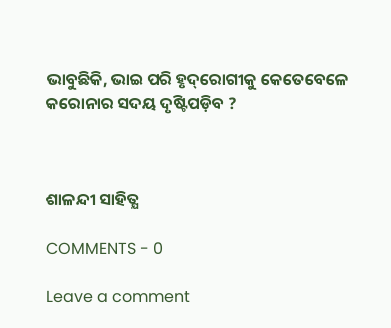ଭାବୁଛିକି, ଭାଇ ପରି ହୃଦ୍‌ରୋଗୀକୁ କେତେବେଳେ କରୋନାର ସଦୟ ଦୃଷ୍ଟିପଡ଼ିବ ?



ଶାଳନ୍ଦୀ ସାହିତ୍ଯ

COMMENTS - 0

Leave a comment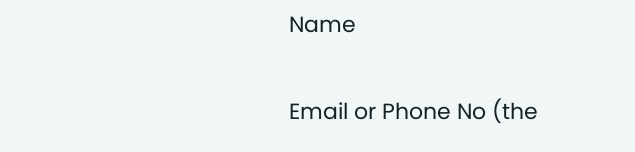Name

Email or Phone No (the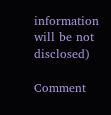information will be not disclosed)

Comment